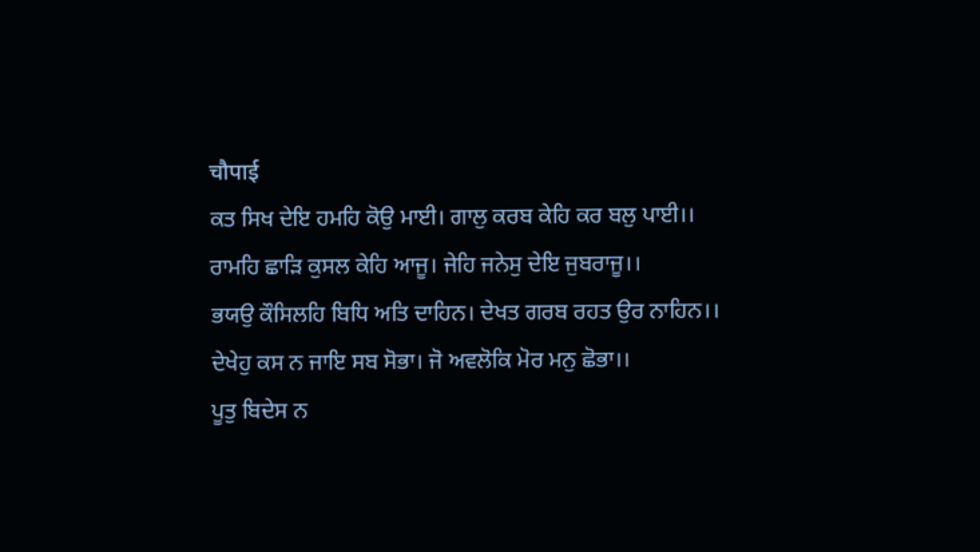चौपाई
ਕਤ ਸਿਖ ਦੇਇ ਹਮਹਿ ਕੋਉ ਮਾਈ। ਗਾਲੁ ਕਰਬ ਕੇਹਿ ਕਰ ਬਲੁ ਪਾਈ।।
ਰਾਮਹਿ ਛਾਡ਼ਿ ਕੁਸਲ ਕੇਹਿ ਆਜੂ। ਜੇਹਿ ਜਨੇਸੁ ਦੇਇ ਜੁਬਰਾਜੂ।।
ਭਯਉ ਕੌਸਿਲਹਿ ਬਿਧਿ ਅਤਿ ਦਾਹਿਨ। ਦੇਖਤ ਗਰਬ ਰਹਤ ਉਰ ਨਾਹਿਨ।।
ਦੇਖੇਹੁ ਕਸ ਨ ਜਾਇ ਸਬ ਸੋਭਾ। ਜੋ ਅਵਲੋਕਿ ਮੋਰ ਮਨੁ ਛੋਭਾ।।
ਪੂਤੁ ਬਿਦੇਸ ਨ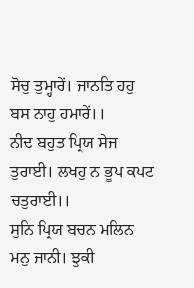ਸੋਚੁ ਤੁਮ੍ਹਾਰੇਂ। ਜਾਨਤਿ ਹਹੁ ਬਸ ਨਾਹੁ ਹਮਾਰੇਂ।।
ਨੀਦ ਬਹੁਤ ਪ੍ਰਿਯ ਸੇਜ ਤੁਰਾਈ। ਲਖਹੁ ਨ ਭੂਪ ਕਪਟ ਚਤੁਰਾਈ।।
ਸੁਨਿ ਪ੍ਰਿਯ ਬਚਨ ਮਲਿਨ ਮਨੁ ਜਾਨੀ। ਝੁਕੀ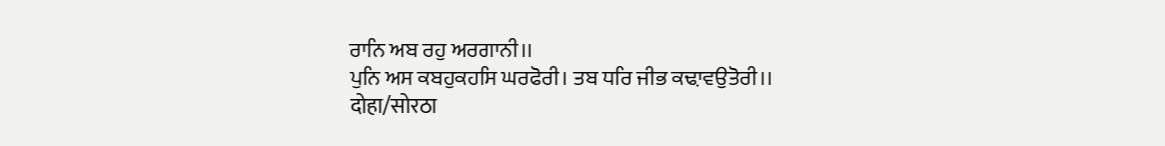ਰਾਨਿ ਅਬ ਰਹੁ ਅਰਗਾਨੀ।।
ਪੁਨਿ ਅਸ ਕਬਹੁਕਹਸਿ ਘਰਫੋਰੀ। ਤਬ ਧਰਿ ਜੀਭ ਕਢ਼ਾਵਉਤੋਰੀ।।
दोहा/सोरठा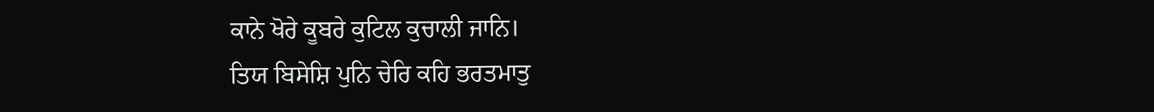ਕਾਨੇ ਖੋਰੇ ਕੂਬਰੇ ਕੁਟਿਲ ਕੁਚਾਲੀ ਜਾਨਿ।
ਤਿਯ ਬਿਸੇਸ਼ਿ ਪੁਨਿ ਚੇਰਿ ਕਹਿ ਭਰਤਮਾਤੁ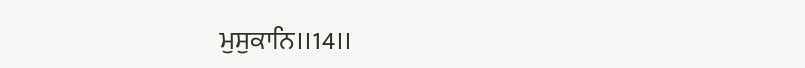ਮੁਸੁਕਾਨਿ।।14।।